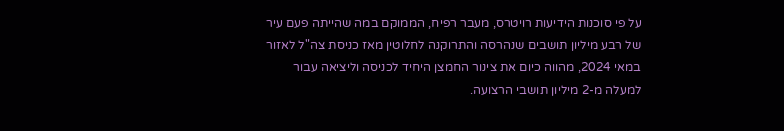על פי סוכנות הידיעות רויטרס, מעבר רפיח, הממוקם במה שהייתה פעם עיר של רבע מיליון תושבים שנהרסה והתרוקנה לחלוטין מאז כניסת צה"ל לאזור במאי 2024, מהווה כיום את צינור החמצן היחיד לכניסה וליציאה עבור למעלה מ-2 מיליון תושבי הרצועה.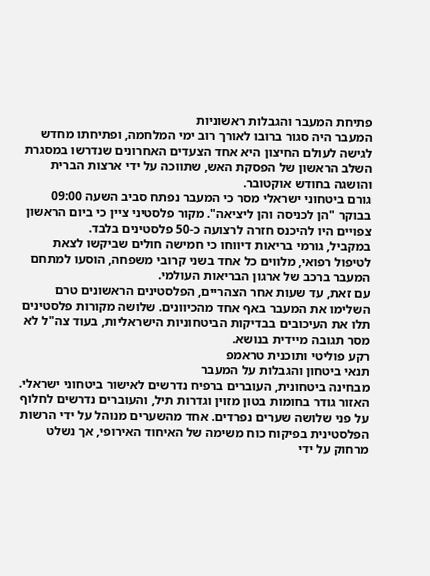פתיחת המעבר והגבלות ראשוניות
המעבר היה סגור ברובו לאורך רוב ימי המלחמה, ופתיחתו מחדש לגישה לעולם החיצון היא אחד הצעדים האחרונים שנדרשו במסגרת השלב הראשון של הפסקת האש, שתווכה על ידי ארצות הברית והושגה בחודש אוקטובר.
גורם ביטחוני ישראלי מסר כי המעבר נפתח סביב השעה 09:00 בבוקר "הן לכניסה והן ליציאה". מקור פלסטיני ציין כי ביום הראשון צפויים היו להיכנס חזרה לרצועה כ-50 פלסטינים בלבד.
במקביל, גורמי בריאות דיווחו כי חמישה חולים שביקשו לצאת לטיפול רפואי, מלווים כל אחד בשני קרובי משפחה, הוסעו למתחם המעבר ברכב של ארגון הבריאות העולמי.
עם זאת, עד שעות אחר הצהריים, הפלסטינים הראשונים טרם השלימו את המעבר באף אחד מהכיוונים. שלושה מקורות פלסטינים תלו את העיכובים בבדיקות הביטחוניות הישראליות, בעוד צה"ל לא מסר תגובה מיידית בנושא.
רקע פוליטי ותוכנית טראמפ
תנאי ביטחון והגבלות על המעבר
מבחינה ביטחונית, העוברים ברפיח נדרשים לאישור ביטחוני ישראלי. האזור גודר בחומות בטון מזוין וגדרות תיל, והעוברים נדרשים לחלוף על פני שלושה שערים נפרדים. אחד מהשערים מנוהל על ידי הרשות הפלסטינית בפיקוח כוח משימה של האיחוד האירופי, אך נשלט מרחוק על ידי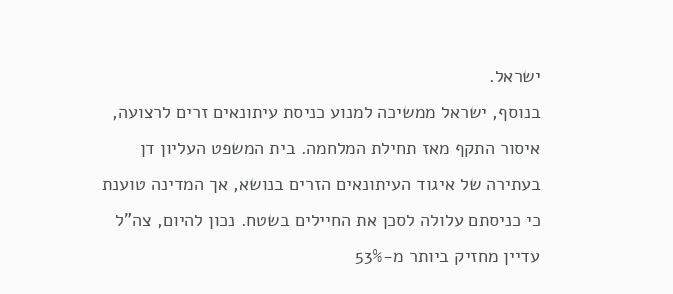ישראל.
בנוסף, ישראל ממשיכה למנוע כניסת עיתונאים זרים לרצועה, איסור התקף מאז תחילת המלחמה. בית המשפט העליון דן בעתירה של איגוד העיתונאים הזרים בנושא, אך המדינה טוענת כי כניסתם עלולה לסכן את החיילים בשטח. נכון להיום, צה"ל עדיין מחזיק ביותר מ-53%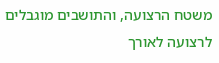משטח הרצועה, והתושבים מוגבלים לרצועה לאורך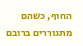החוף, כשהם מתגוררים ברובם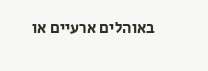באוהלים ארעיים או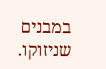במבנים שניזוקו.